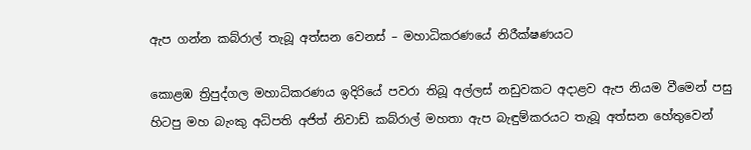ඇප ගන්න කබ්රාල් තැබූ අත්සන වෙනස් – මහාධිකරණයේ නිරීක්ෂණයට

කොළඹ ත්‍රිපුද්ගල මහාධිකරණය ඉදිරියේ පවරා තිබූ අල්ලස් නඩුවකට අදාළව ඇප නියම වීමෙන් පසු හිටපු මහ බැංකු අධිපති අජිත් නිවාඩ් කබ්රාල් මහතා ඇප බැඳුම්කරයට තැබූ අත්සන හේතුවෙන්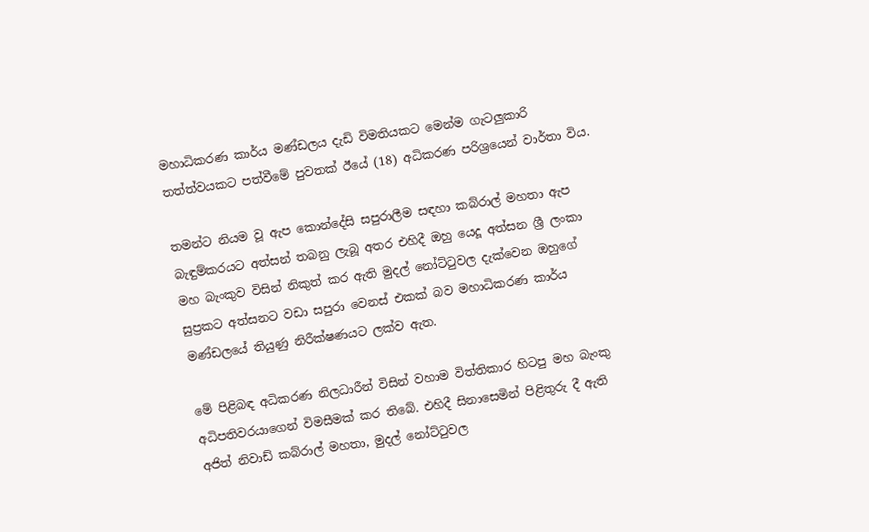මහාධිකරණ කාර්ය මණ්ඩලය දැඩි විමතියකට මෙන්ම ගැටලුකාරි තත්ත්වයකට පත්වීමේ පුවතක් ඊයේ (18) අධිකරණ පරිශ්‍රයෙන් වාර්තා විය.

තමන්ට නියම වූ ඇප කොන්දේසි සපුරාලීම සඳහා කබ්රාල් මහතා ඇප බැඳුම්කරයට අත්සන් තබනු ලැබූ අතර එහිදී ඔහු යෙදූ අත්සන ශ්‍රී ලංකා මහ බැංකුව විසින් නිකුත් කර ඇති මුදල් නෝට්ටුවල දැක්වෙන ඔහුගේ සුප්‍රකට අත්සනට වඩා සපුරා වෙනස් එකක් බව මහාධිකරණ කාර්ය මණ්ඩලයේ තියුණු නිරීක්ෂණයට ලක්ව ඇත.

මේ පිළිබඳ අධිකරණ නිලධාරීන් විසින් වහාම විත්තිකාර හිටපු මහ බැංකු අධිපතිවරයාගෙන් විමසීමක් කර තිබේ. එහිදී සිනාසෙමින් පිළිතුරු දී ඇති අජිත් නිවාඩ් කබ්රාල් මහතා, මුදල් නෝට්ටුවල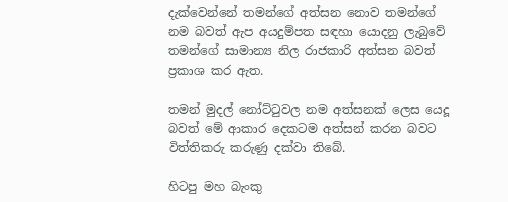දැක්වෙන්නේ තමන්ගේ අත්සන නොව තමන්ගේ නම බවත් ඇප අයදුම්පත සඳහා යොදනු ලැබුවේ තමන්ගේ සාමාන්‍ය නිල රාජකාරි අත්සන බවත් ප්‍රකාශ කර ඇත.

තමන් මුදල් නෝට්ටුවල නම අත්සනක් ලෙස යෙදූ බවත් මේ ආකාර දෙකටම අත්සන් කරන බවට විත්තිකරු කරුණු දක්වා තිබේ.

හිටපු මහ බැංකු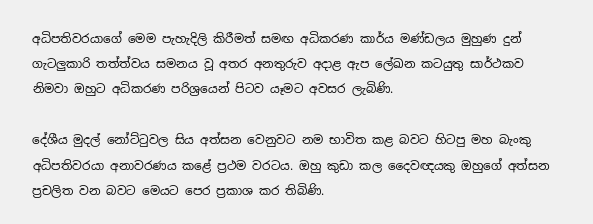අධිපතිවරයාගේ මෙම පැහැදිලි කිරීමත් සමඟ අධිකරණ කාර්ය මණ්ඩලය මුහුණ දුන් ගැටලුකාරි තත්ත්වය සමනය වූ අතර අනතුරුව අදාළ ඇප ලේඛන කටයුතු සාර්ථකව නිමවා ඔහුට අධිකරණ පරිශ්‍රයෙන් පිටව යෑමට අවසර ලැබිණි.

දේශීය මුදල් නෝට්ටුවල සිය අත්සන වෙනුවට නම භාවිත කළ බවට හිටපු මහ බැංකු අධිපතිවරයා අනාවරණය කළේ ප්‍රථම වරටය. ඔහු කුඩා කල දෛවඥයකු ඔහුගේ අත්සන ප්‍රචලිත වන බවට මෙයට පෙර ප්‍රකාශ කර තිබිණි.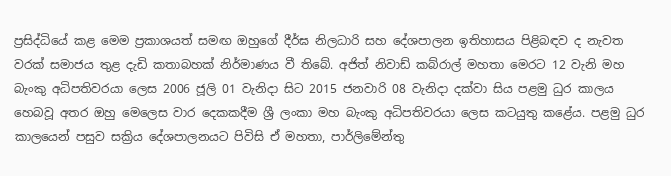ප්‍රසිද්ධියේ කළ මෙම ප්‍රකාශයත් සමඟ ඔහුගේ දීර්ඝ නිලධාරි සහ දේශපාලන ඉතිහාසය පිළිබඳව ද නැවත වරක් සමාජය තුළ දැඩි කතාබහක් නිර්මාණය වී තිබේ. අජිත් නිවාඩ් කබ්රාල් මහතා මෙරට 12 වැනි මහ බැංකු අධිපතිවරයා ලෙස 2006 ජූලි 01 වැනිදා සිට 2015 ජනවාරි 08 වැනිදා දක්වා සිය පළමු ධුර කාලය හෙබවූ අතර ඔහු මෙලෙස වාර දෙකකදීම ශ්‍රී ලංකා මහ බැංකු අධිපතිවරයා ලෙස කටයුතු කළේය. පළමු ධුර කාලයෙන් පසුව සක්‍රිය දේශපාලනයට පිවිසි ඒ මහතා, පාර්ලිමේන්තු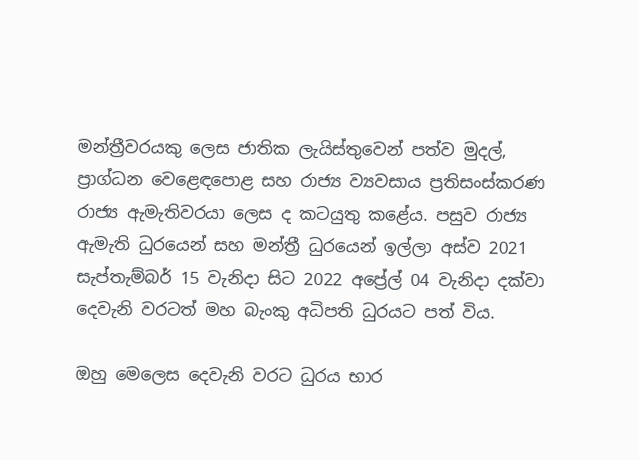මන්ත්‍රීවරයකු ලෙස ජාතික ලැයිස්තුවෙන් පත්ව මුදල්, ප්‍රාග්ධන වෙළෙඳපොළ සහ රාජ්‍ය ව්‍යවසාය ප්‍රතිසංස්කරණ රාජ්‍ය ඇමැතිවරයා ලෙස ද කටයුතු කළේය. පසුව රාජ්‍ය ඇමැති ධුරයෙන් සහ මන්ත්‍රී ධුරයෙන් ඉල්ලා අස්ව 2021 සැප්තැම්බර් 15 වැනිදා සිට 2022 අප්‍රේල් 04 වැනිදා දක්වා දෙවැනි වරටත් මහ බැංකු අධිපති ධුරයට පත් විය.

ඔහු මෙලෙස දෙවැනි වරට ධුරය භාර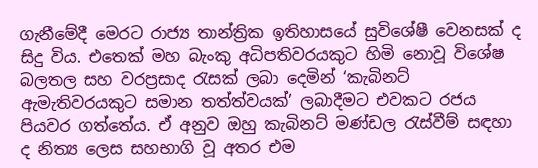ගැනීමේදී මෙරට රාජ්‍ය තාන්ත්‍රික ඉතිහාසයේ සුවිශේෂී වෙනසක් ද සිදු විය. එතෙක් මහ බැංකු අධිපතිවරයකුට හිමි නොවූ විශේෂ බලතල සහ වරප්‍රසාද රැසක් ලබා දෙමින් ‘කැබිනට් ඇමැතිවරයකුට සමාන තත්ත්වයක්’ ලබාදීමට එවකට රජය පියවර ගත්තේය. ඒ අනුව ඔහු කැබිනට් මණ්ඩල රැස්වීම් සඳහා ද නිත්‍ය ලෙස සහභාගි වූ අතර එම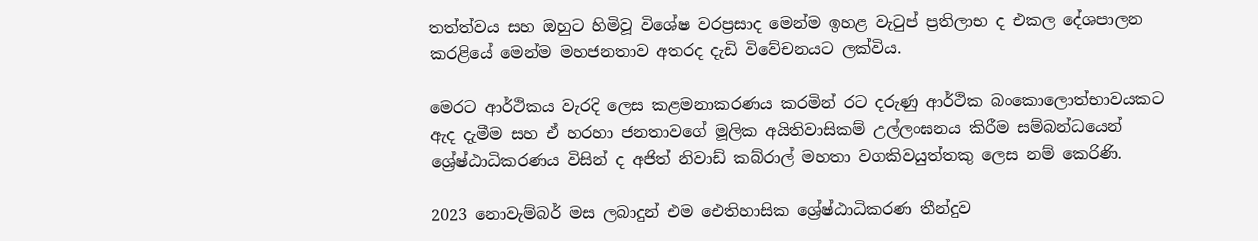තත්ත්වය සහ ඔහුට හිමිවූ විශේෂ වරප්‍රසාද මෙන්ම ඉහළ වැටුප් ප්‍රතිලාභ ද එකල දේශපාලන කරළියේ මෙන්ම මහජනතාව අතරද දැඩි විවේචනයට ලක්විය.

මෙරට ආර්ථිකය වැරදි ලෙස කළමනාකරණය කරමින් රට දරුණු ආර්ථික බංකොලොත්භාවයකට ඇද දැමීම සහ ඒ හරහා ජනතාවගේ මූලික අයිතිවාසිකම් උල්ලංඝනය කිරීම සම්බන්ධයෙන් ශ්‍රේෂ්ඨාධිකරණය විසින් ද අජිත් නිවාඩ් කබ්රාල් මහතා වගකිවයුත්තකු ලෙස නම් කෙරිණි.

2023 නොවැම්බර් මස ලබාදුන් එම ඓතිහාසික ශ්‍රේෂ්ඨාධිකරණ තීන්දුව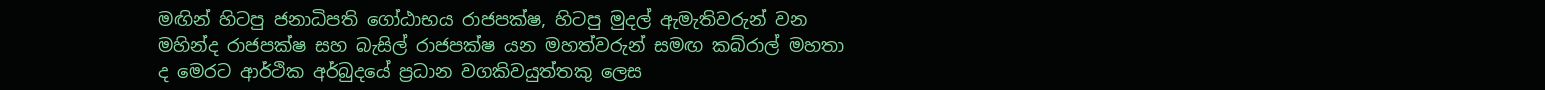මඟින් හිටපු ජනාධිපති ගෝඨාභය රාජපක්ෂ, හිටපු මුදල් ඇමැතිවරුන් වන මහින්ද රාජපක්ෂ සහ බැසිල් රාජපක්ෂ යන මහත්වරුන් සමඟ කබ්රාල් මහතා ද මෙරට ආර්ථික අර්බුදයේ ප්‍රධාන වගකිවයුත්තකු ලෙස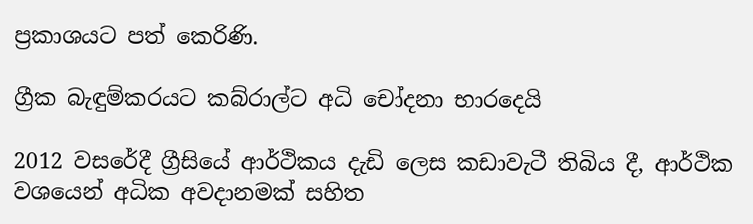ප්‍රකාශයට පත් කෙරිණි.

ග්‍රීක බැඳුම්කරයට කබ්රාල්ට අධි චෝදනා භාරදෙයි

2012 වසරේදී ග්‍රීසියේ ආර්ථිකය දැඩි ලෙස කඩාවැටී තිබිය දී, ආර්ථික වශයෙන් අධික අවදානමක් සහිත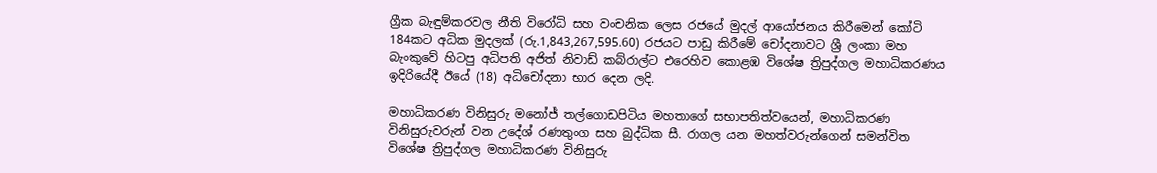ග්‍රීක බැඳුම්කරවල නීති විරෝධි සහ වංචනික ලෙස රජයේ මුදල් ආයෝජනය කිරීමෙන් කෝටි 184කට අධික මුදලක් (රු.1,843,267,595.60) රජයට පාඩු කිරීමේ චෝදනාවට ශ්‍රී ලංකා මහ බැංකුවේ හිටපු අධිපති අජිත් නිවාඩ් කබ්රාල්ට එරෙහිව කොළඹ විශේෂ ත්‍රිපුද්ගල මහාධිකරණය ඉදිරියේදී ඊයේ (18) අධිචෝදනා භාර දෙන ලදි.

මහාධිකරණ විනිසුරු මනෝජ් තල්ගොඩපිටිය මහතාගේ සභාපතිත්වයෙන්, මහාධිකරණ විනිසුරුවරුන් වන උදේශ් රණතුංග සහ බුද්ධික සී. රාගල යන මහත්වරුන්ගෙන් සමන්විත විශේෂ ත්‍රිපුද්ගල මහාධිකරණ විනිසුරු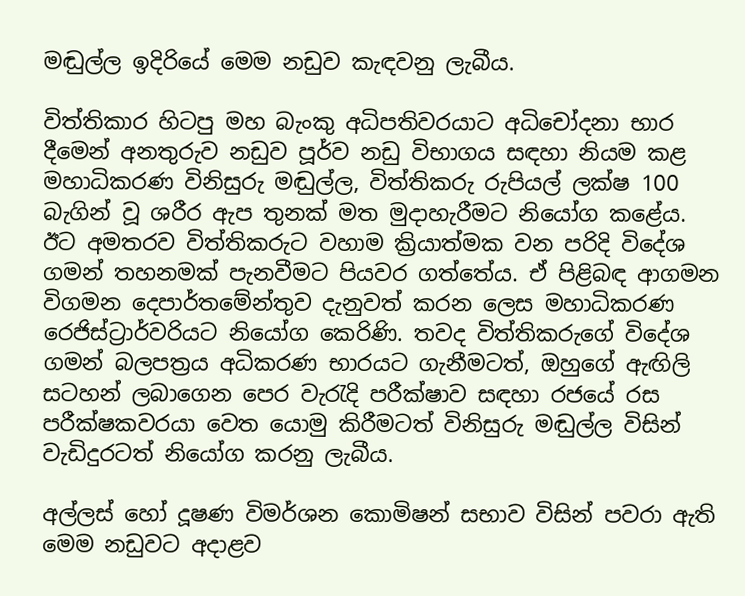මඬුල්ල ඉදිරියේ මෙම නඩුව කැඳවනු ලැබීය.

විත්තිකාර හිටපු මහ බැංකු අධිපතිවරයාට අධිචෝදනා භාර දීමෙන් අනතුරුව නඩුව පූර්ව නඩු විභාගය සඳහා නියම කළ මහාධිකරණ විනිසුරු මඬුල්ල, විත්තිකරු රුපියල් ලක්ෂ 100 බැගින් වූ ශරීර ඇප තුනක් මත මුදාහැරීමට නියෝග කළේය. ඊට අමතරව විත්තිකරුට වහාම ක්‍රියාත්මක වන පරිදි විදේශ ගමන් තහනමක් පැනවීමට පියවර ගත්තේය. ඒ පිළිබඳ ආගමන විගමන දෙපාර්තමේන්තුව දැනුවත් කරන ලෙස මහාධිකරණ රෙජිස්ට්‍රාර්වරියට නියෝග කෙරිණි. තවද විත්තිකරුගේ විදේශ ගමන් බලපත්‍රය අධිකරණ භාරයට ගැනීමටත්, ඔහුගේ ඇඟිලි සටහන් ලබාගෙන පෙර වැරැදි පරීක්ෂාව සඳහා රජයේ රස පරීක්ෂකවරයා වෙත යොමු කිරීමටත් විනිසුරු මඬුල්ල විසින් වැඩිදුරටත් නියෝග කරනු ලැබීය.

අල්ලස් හෝ දූෂණ විමර්ශන කොමිෂන් සභාව විසින් පවරා ඇති මෙම නඩුවට අදාළව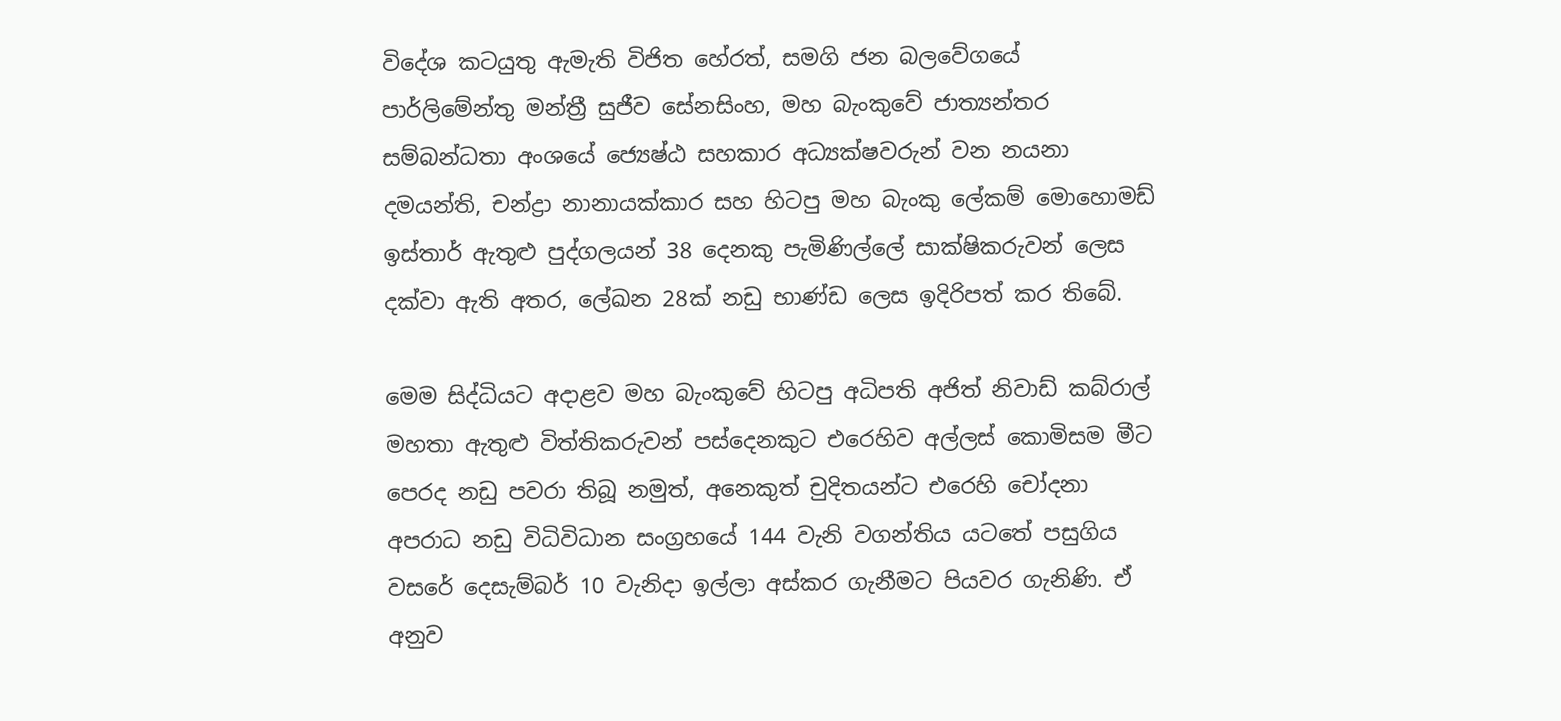විදේශ කටයුතු ඇමැති විජිත හේරත්, සමගි ජන බලවේගයේ පාර්ලිමේන්තු මන්ත්‍රී සුජීව සේනසිංහ, මහ බැංකුවේ ජාත්‍යන්තර සම්බන්ධතා අංශයේ ජ්‍යෙෂ්ඨ සහකාර අධ්‍යක්ෂවරුන් වන නයනා දමයන්ති, චන්ද්‍රා නානායක්කාර සහ හිටපු මහ බැංකු ලේකම් මොහොමඩ් ඉස්තාර් ඇතුළු පුද්ගලයන් 38 දෙනකු පැමිණිල්ලේ සාක්ෂිකරුවන් ලෙස දක්වා ඇති අතර, ලේඛන 28ක් නඩු භාණ්ඩ ලෙස ඉදිරිපත් කර තිබේ.

මෙම සිද්ධියට අදාළව මහ බැංකුවේ හිටපු අධිපති අජිත් නිවාඩ් කබ්රාල් මහතා ඇතුළු විත්තිකරුවන් පස්දෙනකුට එරෙහිව අල්ලස් කොමිසම මීට පෙරද නඩු පවරා තිබූ නමුත්, අනෙකුත් චුදිතයන්ට එරෙහි චෝදනා අපරාධ නඩු විධිවිධාන සංග්‍රහයේ 144 වැනි වගන්තිය යටතේ පසුගිය වසරේ දෙසැම්බර් 10 වැනිදා ඉල්ලා අස්කර ගැනීමට පියවර ගැනිණි. ඒ අනුව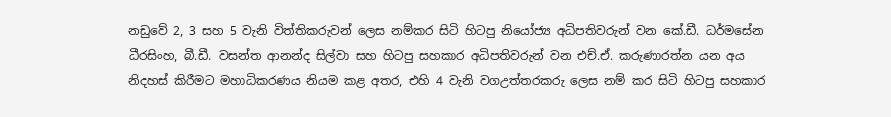නඩුවේ 2, 3 සහ 5 වැනි විත්තිකරුවන් ලෙස නම්කර සිටි හිටපු නියෝජ්‍ය අධිපතිවරුන් වන කේ.ඩී. ධර්මසේන ධීරසිංහ, බී.ඩී. වසන්ත ආනන්ද සිල්වා සහ හිටපු සහකාර අධිපතිවරුන් වන එච්.ඒ. කරුණාරත්න යන අය නිදහස් කිරීමට මහාධිකරණය නියම කළ අතර, එහි 4 වැනි වගඋත්තරකරු ලෙස නම් කර සිටි හිටපු සහකාර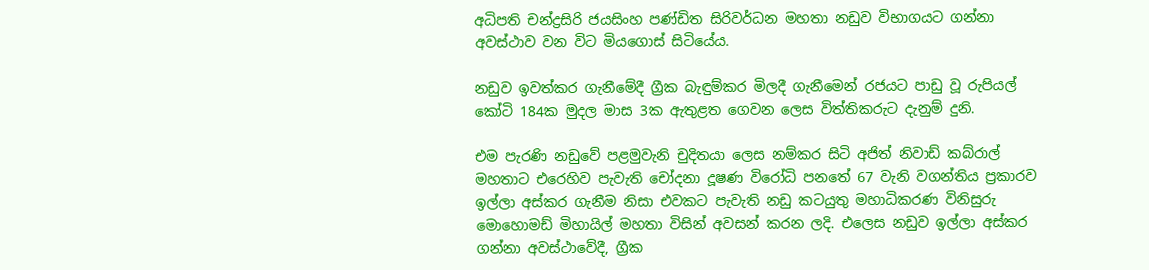අධිපති චන්ද්‍රසිරි ජයසිංහ පණ්ඩිත සිරිවර්ධන මහතා නඩුව විභාගයට ගන්නා අවස්ථාව වන විට මියගොස් සිටියේය.

නඩුව ඉවත්කර ගැනීමේදී ග්‍රීක බැඳුම්කර මිලදී ගැනීමෙන් රජයට පාඩු වූ රුපියල් කෝටි 184ක මුදල මාස 3ක ඇතුළත ගෙවන ලෙස විත්තිකරුට දැනුම් දුනි.

එම පැරණි නඩුවේ පළමුවැනි චුදිතයා ලෙස නම්කර සිටි අජිත් නිවාඩ් කබ්රාල් මහතාට එරෙහිව පැවැති චෝදනා දූෂණ විරෝධි පනතේ 67 වැනි වගන්තිය ප්‍රකාරව ඉල්ලා අස්කර ගැනීම නිසා එවකට පැවැති නඩු කටයුතු මහාධිකරණ විනිසුරු මොහොමඩ් මිහායිල් මහතා විසින් අවසන් කරන ලදි. එලෙස නඩුව ඉල්ලා අස්කර ගන්නා අවස්ථාවේදී, ග්‍රීක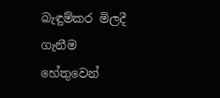බැඳුම්කර මිලදී ගැනීම හේතුවෙන්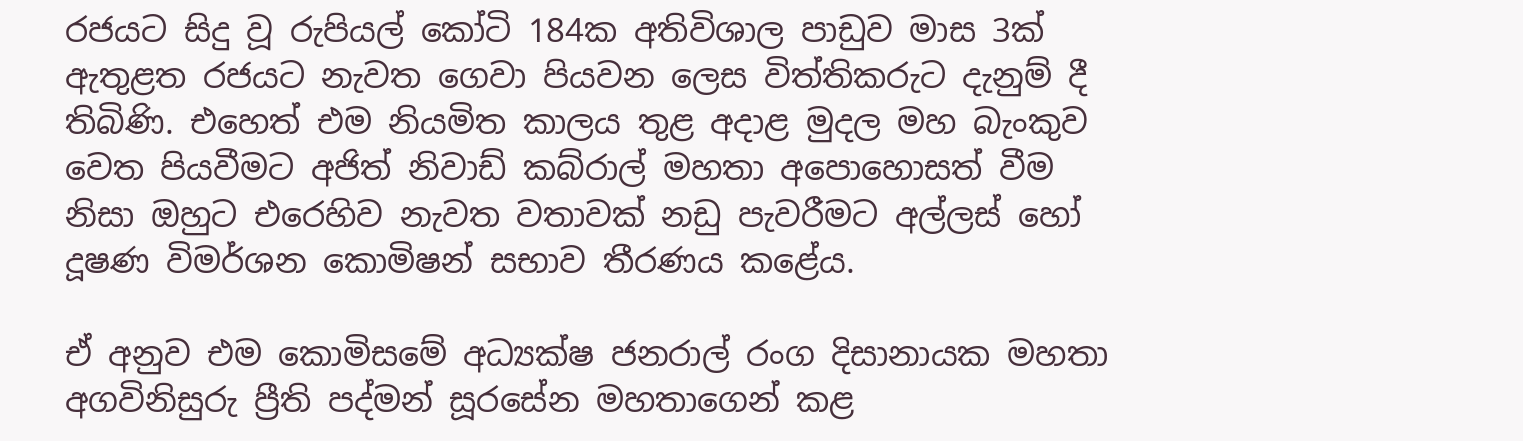රජයට සිදු වූ රුපියල් කෝටි 184ක අතිවිශාල පාඩුව මාස 3ක් ඇතුළත රජයට නැවත ගෙවා පියවන ලෙස විත්තිකරුට දැනුම් දී තිබිණි. එහෙත් එම නියමිත කාලය තුළ අදාළ මුදල මහ බැංකුව වෙත පියවීමට අජිත් නිවාඩ් කබ්රාල් මහතා අපොහොසත් වීම නිසා ඔහුට එරෙහිව නැවත වතාවක් නඩු පැවරීමට අල්ලස් හෝ දූෂණ විමර්ශන කොමිෂන් සභාව තීරණය කළේය.

ඒ අනුව එම කොමිසමේ අධ්‍යක්ෂ ජනරාල් රංග දිසානායක මහතා අගවිනිසුරු ප්‍රීති පද්මන් සූරසේන මහතාගෙන් කළ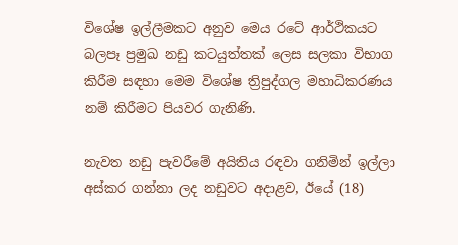විශේෂ ඉල්ලීමකට අනුව මෙය රටේ ආර්ථිකයට බලපෑ ප්‍රමුඛ නඩු කටයුත්තක් ලෙස සලකා විභාග කිරීම සඳහා මෙම විශේෂ ත්‍රිපුද්ගල මහාධිකරණය නම් කිරීමට පියවර ගැනිණි.

නැවත නඩු පැවරීමේ අයිතිය රඳවා ගනිමින් ඉල්ලා අස්කර ගන්නා ලද නඩුවට අදාළව, ඊයේ (18)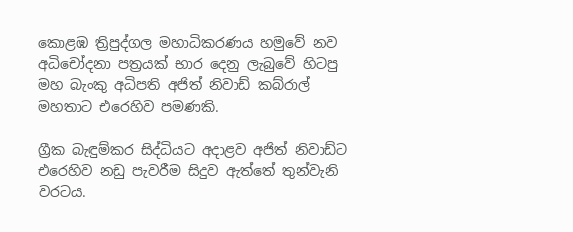කොළඹ ත්‍රිපුද්ගල මහාධිකරණය හමුවේ නව අධිචෝදනා පත්‍රයක් භාර දෙනු ලැබුවේ හිටපු මහ බැංකු අධිපති අජිත් නිවාඩ් කබ්රාල් මහතාට එරෙහිව පමණකි.

ග්‍රීක බැඳුම්කර සිද්ධියට අදාළව අජිත් නිවාඩ්ට එරෙහිව නඩු පැවරීම සිදුව ඇත්තේ තුන්වැනි වරටය.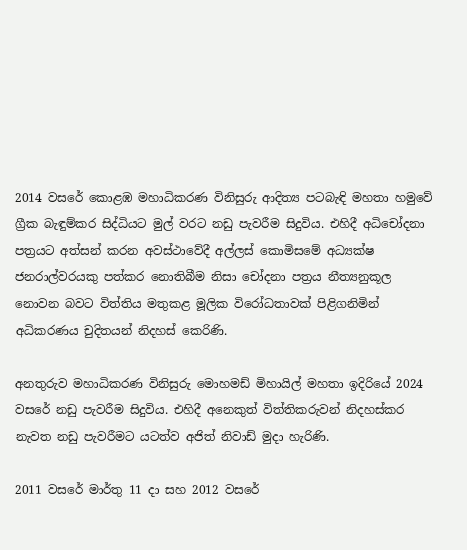2014 වසරේ කොළඹ මහාධිකරණ විනිසුරු ආදිත්‍ය පටබැඳි මහතා හමුවේ ග්‍රීක බැඳුම්කර සිද්ධියට මුල් වරට නඩු පැවරීම සිදුවිය. එහිදී අධිචෝදනා පත්‍රයට අත්සන් කරන අවස්ථාවේදී අල්ලස් කොමිසමේ අධ්‍යක්ෂ ජනරාල්වරයකු පත්කර නොතිබීම නිසා චෝදනා පත්‍රය නීත්‍යනුකූල නොවන බවට විත්තිය මතුකළ මූලික විරෝධතාවක් පිළිගනිමින් අධිකරණය චුදිතයන් නිදහස් කෙරිණි.

අනතුරුව මහාධිකරණ විනිසුරු මොහමඩ් මිහායිල් මහතා ඉදිරියේ 2024 වසරේ නඩු පැවරීම සිදුවිය. එහිදී අනෙකුත් විත්තිකරුවන් නිදහස්කර නැවත නඩු පැවරීමට යටත්ව අජිත් නිවාඩ් මුදා හැරිණි.

2011 වසරේ මාර්තු 11 දා සහ 2012 වසරේ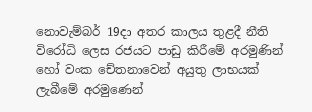නොවැම්බර් 19දා අතර කාලය තුළදී නීති විරෝධි ලෙස රජයට පාඩු කිරීමේ අරමුණින් හෝ වංක චේතනාවෙන් අයුතු ලාභයක් ලැබීමේ අරමුණෙන්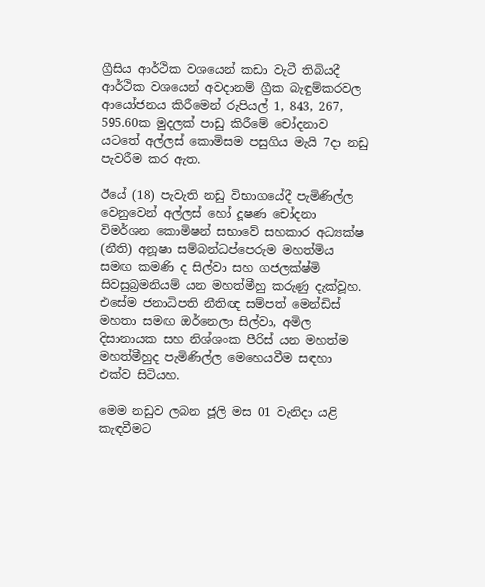ග්‍රීසිය ආර්ථික වශයෙන් කඩා වැටී තිබියදී ආර්ථික වශයෙන් අවදානම් ග්‍රීක බැඳුම්කරවල ආයෝජනය කිරීමෙන් රුපියල් 1, 843, 267, 595.60ක මුදලක් පාඩු කිරීමේ චෝදනාව යටතේ අල්ලස් කොමිසම පසුගිය මැයි 7දා නඩු පැවරීම කර ඇත.

ඊයේ (18) පැවැති නඩු විභාගයේදී පැමිණිල්ල වෙනුවෙන් අල්ලස් හෝ දූෂණ චෝදනා විමර්ශන කොමිෂන් සභාවේ සහකාර අධ්‍යක්ෂ (නීති) අනූෂා සම්බන්ධප්පෙරුම මහත්මිය සමඟ කමණි ද සිල්වා සහ ගජලක්ෂ්මි සිවසුබ්‍රමනියම් යන මහත්මීහු කරුණු දැක්වූහ. එසේම ජනාධිපති නීතිඥ සම්පත් මෙන්ඩිස් මහතා සමඟ ඔර්නෙලා සිල්වා, අමිල දිසානායක සහ නිශ්ශංක පීරිස් යන මහත්ම මහත්මීහුද පැමිණිල්ල මෙහෙයවීම සඳහා එක්ව සිටියහ.

මෙම නඩුව ලබන ජූලි මස 01 වැනිදා යළි කැඳවීමට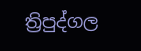ත්‍රිපුද්ගල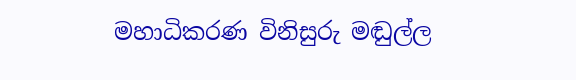මහාධිකරණ විනිසුරු මඬුල්ල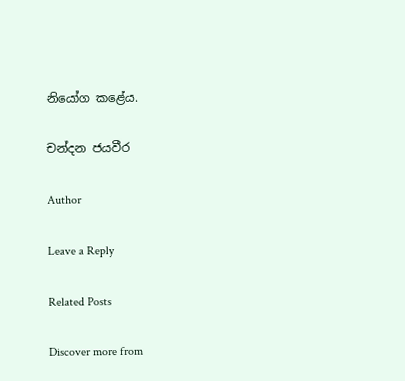නියෝග කළේය.

චන්දන ජයවීර

Author

Leave a Reply

Related Posts

Discover more from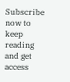Subscribe now to keep reading and get access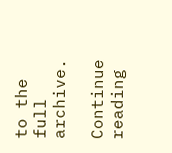to the full archive.

Continue reading